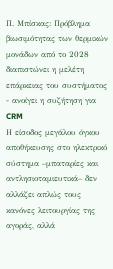Π. Μπίσκας: Πρόβλημα βιωσιμότητας των θερμικών μονάδων από το 2028 διαπιστώνει η μελέτη επάρκειας του συστήματος - ανοίγει η συζήτηση για CRM
Η είσοδος μεγάλου όγκου αποθήκευσης στο ηλεκτρικό σύστημα –μπαταρίες και αντλησιοταμιευτικά– δεν αλλάζει απλώς τους κανόνες λειτουργίας της αγοράς, αλλά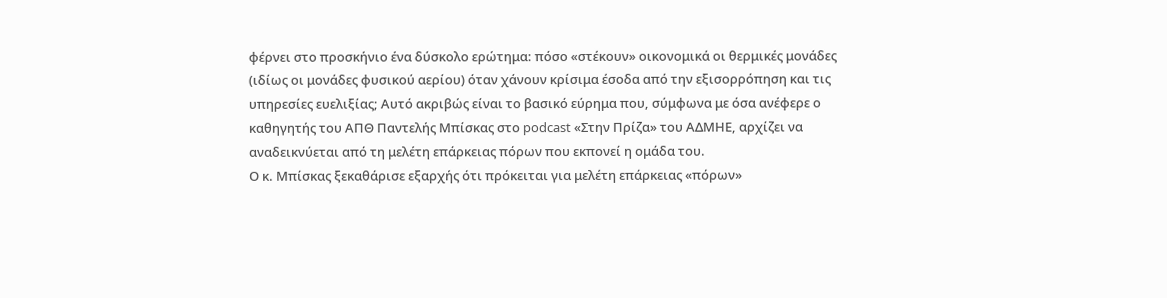φέρνει στο προσκήνιο ένα δύσκολο ερώτημα: πόσο «στέκουν» οικονομικά οι θερμικές μονάδες (ιδίως οι μονάδες φυσικού αερίου) όταν χάνουν κρίσιμα έσοδα από την εξισορρόπηση και τις υπηρεσίες ευελιξίας; Αυτό ακριβώς είναι το βασικό εύρημα που, σύμφωνα με όσα ανέφερε ο καθηγητής του ΑΠΘ Παντελής Μπίσκας στο podcast «Στην Πρίζα» του ΑΔΜΗΕ, αρχίζει να αναδεικνύεται από τη μελέτη επάρκειας πόρων που εκπονεί η ομάδα του.
Ο κ. Μπίσκας ξεκαθάρισε εξαρχής ότι πρόκειται για μελέτη επάρκειας «πόρων»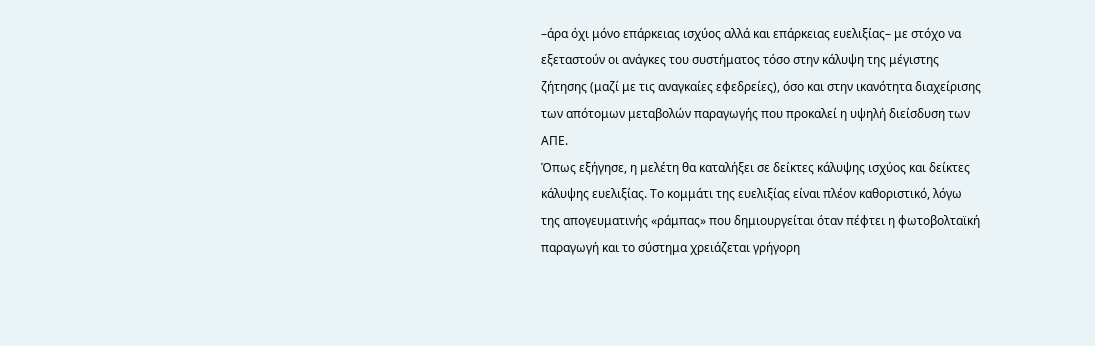–άρα όχι μόνο επάρκειας ισχύος αλλά και επάρκειας ευελιξίας– με στόχο να εξεταστούν οι ανάγκες του συστήματος τόσο στην κάλυψη της μέγιστης ζήτησης (μαζί με τις αναγκαίες εφεδρείες), όσο και στην ικανότητα διαχείρισης των απότομων μεταβολών παραγωγής που προκαλεί η υψηλή διείσδυση των ΑΠΕ.
Όπως εξήγησε, η μελέτη θα καταλήξει σε δείκτες κάλυψης ισχύος και δείκτες κάλυψης ευελιξίας. Το κομμάτι της ευελιξίας είναι πλέον καθοριστικό, λόγω της απογευματινής «ράμπας» που δημιουργείται όταν πέφτει η φωτοβολταϊκή παραγωγή και το σύστημα χρειάζεται γρήγορη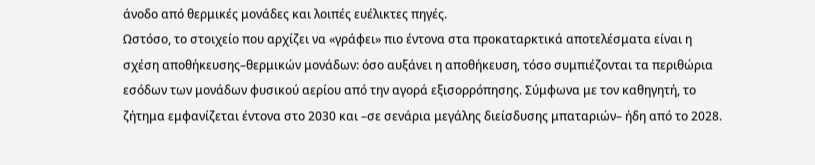άνοδο από θερμικές μονάδες και λοιπές ευέλικτες πηγές.
Ωστόσο, το στοιχείο που αρχίζει να «γράφει» πιο έντονα στα προκαταρκτικά αποτελέσματα είναι η σχέση αποθήκευσης–θερμικών μονάδων: όσο αυξάνει η αποθήκευση, τόσο συμπιέζονται τα περιθώρια εσόδων των μονάδων φυσικού αερίου από την αγορά εξισορρόπησης. Σύμφωνα με τον καθηγητή, το ζήτημα εμφανίζεται έντονα στο 2030 και –σε σενάρια μεγάλης διείσδυσης μπαταριών– ήδη από το 2028.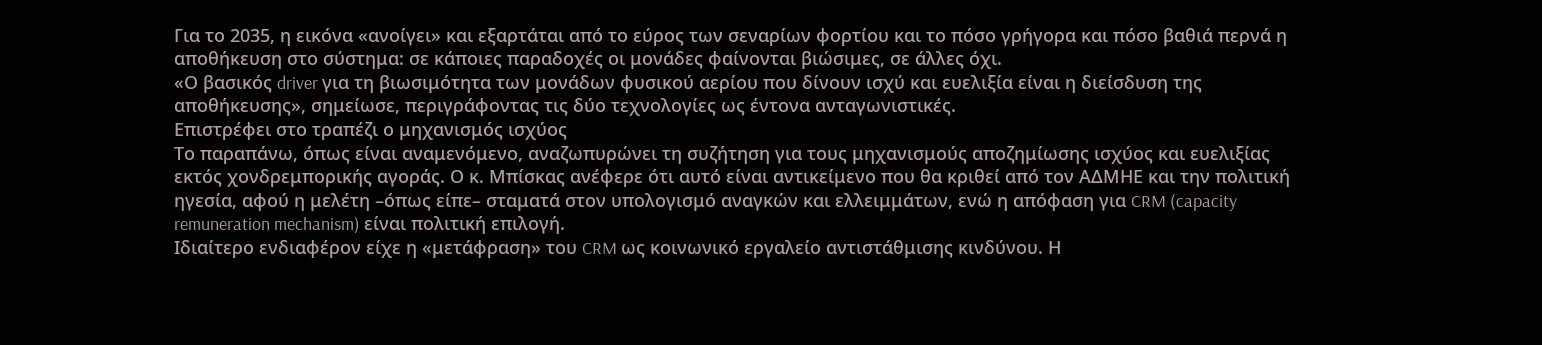Για το 2035, η εικόνα «ανοίγει» και εξαρτάται από το εύρος των σεναρίων φορτίου και το πόσο γρήγορα και πόσο βαθιά περνά η αποθήκευση στο σύστημα: σε κάποιες παραδοχές οι μονάδες φαίνονται βιώσιμες, σε άλλες όχι.
«Ο βασικός driver για τη βιωσιμότητα των μονάδων φυσικού αερίου που δίνουν ισχύ και ευελιξία είναι η διείσδυση της αποθήκευσης», σημείωσε, περιγράφοντας τις δύο τεχνολογίες ως έντονα ανταγωνιστικές.
Επιστρέφει στο τραπέζι ο μηχανισμός ισχύος
Το παραπάνω, όπως είναι αναμενόμενο, αναζωπυρώνει τη συζήτηση για τους μηχανισμούς αποζημίωσης ισχύος και ευελιξίας εκτός χονδρεμπορικής αγοράς. Ο κ. Μπίσκας ανέφερε ότι αυτό είναι αντικείμενο που θα κριθεί από τον ΑΔΜΗΕ και την πολιτική ηγεσία, αφού η μελέτη –όπως είπε– σταματά στον υπολογισμό αναγκών και ελλειμμάτων, ενώ η απόφαση για CRM (capacity remuneration mechanism) είναι πολιτική επιλογή.
Ιδιαίτερο ενδιαφέρον είχε η «μετάφραση» του CRM ως κοινωνικό εργαλείο αντιστάθμισης κινδύνου. Η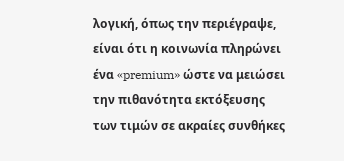λογική, όπως την περιέγραψε, είναι ότι η κοινωνία πληρώνει ένα «premium» ώστε να μειώσει την πιθανότητα εκτόξευσης των τιμών σε ακραίες συνθήκες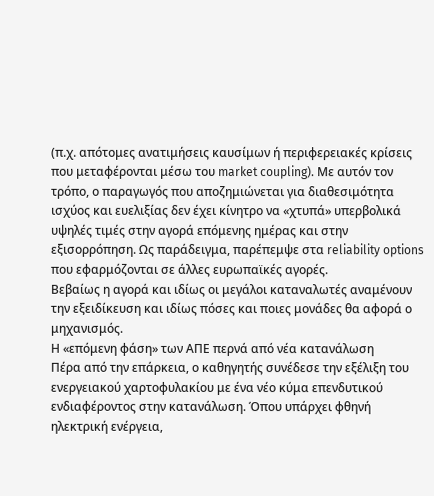(π.χ. απότομες ανατιμήσεις καυσίμων ή περιφερειακές κρίσεις που μεταφέρονται μέσω του market coupling). Με αυτόν τον τρόπο, ο παραγωγός που αποζημιώνεται για διαθεσιμότητα ισχύος και ευελιξίας δεν έχει κίνητρο να «χτυπά» υπερβολικά υψηλές τιμές στην αγορά επόμενης ημέρας και στην εξισορρόπηση. Ως παράδειγμα, παρέπεμψε στα reliability options που εφαρμόζονται σε άλλες ευρωπαϊκές αγορές.
Βεβαίως η αγορά και ιδίως οι μεγάλοι καταναλωτές αναμένουν την εξειδίκευση και ιδίως πόσες και ποιες μονάδες θα αφορά ο μηχανισμός.
Η «επόμενη φάση» των ΑΠΕ περνά από νέα κατανάλωση
Πέρα από την επάρκεια, ο καθηγητής συνέδεσε την εξέλιξη του ενεργειακού χαρτοφυλακίου με ένα νέο κύμα επενδυτικού ενδιαφέροντος στην κατανάλωση. Όπου υπάρχει φθηνή ηλεκτρική ενέργεια,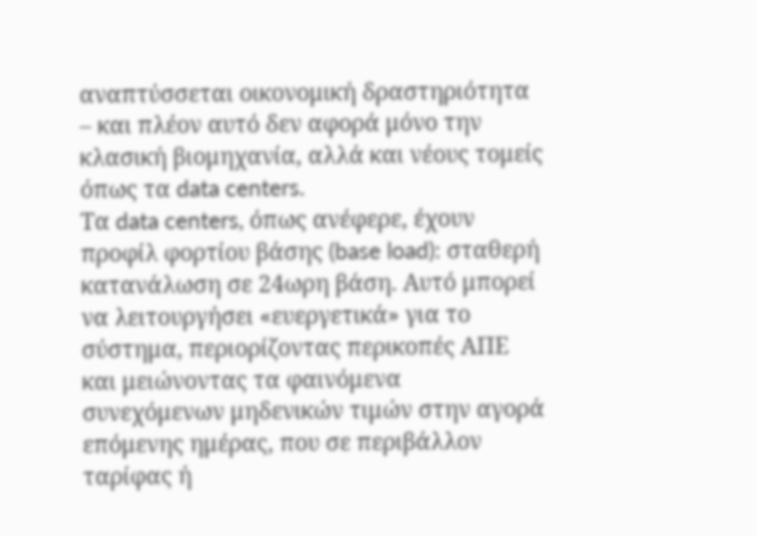αναπτύσσεται οικονομική δραστηριότητα – και πλέον αυτό δεν αφορά μόνο την κλασική βιομηχανία, αλλά και νέους τομείς όπως τα data centers.
Τα data centers, όπως ανέφερε, έχουν προφίλ φορτίου βάσης (base load): σταθερή κατανάλωση σε 24ωρη βάση. Αυτό μπορεί να λειτουργήσει «ευεργετικά» για το σύστημα, περιορίζοντας περικοπές ΑΠΕ και μειώνοντας τα φαινόμενα συνεχόμενων μηδενικών τιμών στην αγορά επόμενης ημέρας, που σε περιβάλλον ταρίφας ή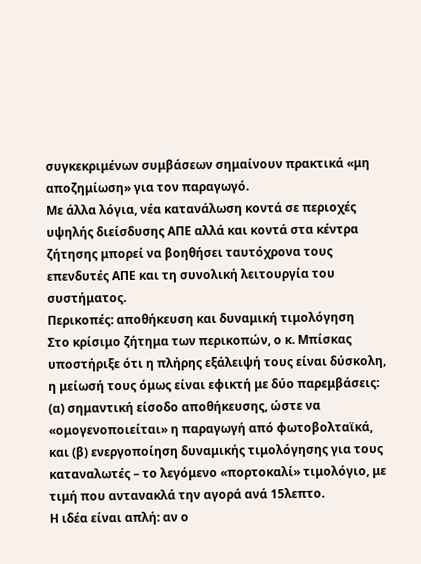συγκεκριμένων συμβάσεων σημαίνουν πρακτικά «μη αποζημίωση» για τον παραγωγό.
Με άλλα λόγια, νέα κατανάλωση κοντά σε περιοχές υψηλής διείσδυσης ΑΠΕ αλλά και κοντά στα κέντρα ζήτησης μπορεί να βοηθήσει ταυτόχρονα τους επενδυτές ΑΠΕ και τη συνολική λειτουργία του συστήματος.
Περικοπές: αποθήκευση και δυναμική τιμολόγηση
Στο κρίσιμο ζήτημα των περικοπών, ο κ. Μπίσκας υποστήριξε ότι η πλήρης εξάλειψή τους είναι δύσκολη, η μείωσή τους όμως είναι εφικτή με δύο παρεμβάσεις: (α) σημαντική είσοδο αποθήκευσης, ώστε να «ομογενοποιείται» η παραγωγή από φωτοβολταϊκά, και (β) ενεργοποίηση δυναμικής τιμολόγησης για τους καταναλωτές – το λεγόμενο «πορτοκαλί» τιμολόγιο, με τιμή που αντανακλά την αγορά ανά 15λεπτο.
Η ιδέα είναι απλή: αν ο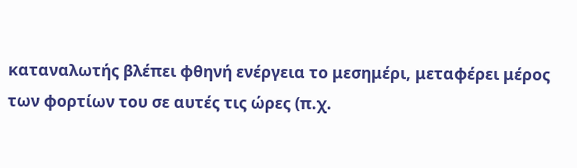καταναλωτής βλέπει φθηνή ενέργεια το μεσημέρι, μεταφέρει μέρος των φορτίων του σε αυτές τις ώρες (π.χ.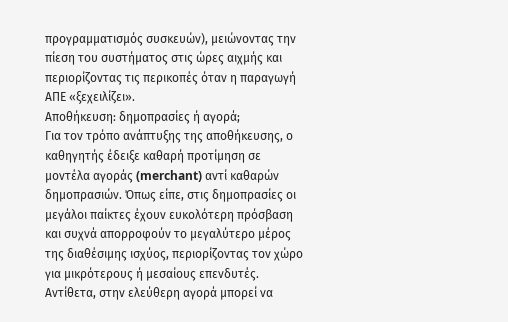προγραμματισμός συσκευών), μειώνοντας την πίεση του συστήματος στις ώρες αιχμής και περιορίζοντας τις περικοπές όταν η παραγωγή ΑΠΕ «ξεχειλίζει».
Αποθήκευση: δημοπρασίες ή αγορά;
Για τον τρόπο ανάπτυξης της αποθήκευσης, ο καθηγητής έδειξε καθαρή προτίμηση σε μοντέλα αγοράς (merchant) αντί καθαρών δημοπρασιών. Όπως είπε, στις δημοπρασίες οι μεγάλοι παίκτες έχουν ευκολότερη πρόσβαση και συχνά απορροφούν το μεγαλύτερο μέρος της διαθέσιμης ισχύος, περιορίζοντας τον χώρο για μικρότερους ή μεσαίους επενδυτές. Αντίθετα, στην ελεύθερη αγορά μπορεί να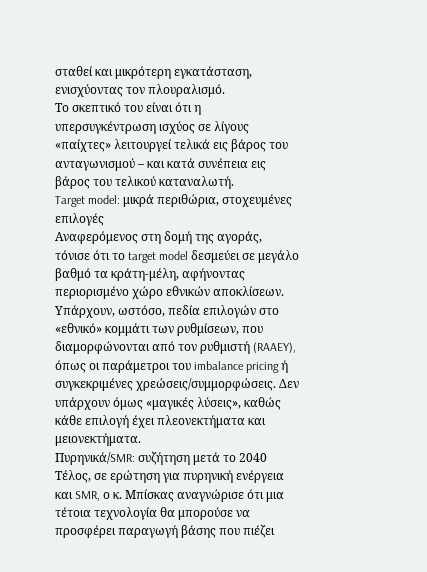σταθεί και μικρότερη εγκατάσταση, ενισχύοντας τον πλουραλισμό.
Το σκεπτικό του είναι ότι η υπερσυγκέντρωση ισχύος σε λίγους «παίχτες» λειτουργεί τελικά εις βάρος του ανταγωνισμού – και κατά συνέπεια εις βάρος του τελικού καταναλωτή.
Target model: μικρά περιθώρια, στοχευμένες επιλογές
Αναφερόμενος στη δομή της αγοράς, τόνισε ότι το target model δεσμεύει σε μεγάλο βαθμό τα κράτη-μέλη, αφήνοντας περιορισμένο χώρο εθνικών αποκλίσεων. Υπάρχουν, ωστόσο, πεδία επιλογών στο «εθνικό» κομμάτι των ρυθμίσεων, που διαμορφώνονται από τον ρυθμιστή (RAAEY), όπως οι παράμετροι του imbalance pricing ή συγκεκριμένες χρεώσεις/συμμορφώσεις. Δεν υπάρχουν όμως «μαγικές λύσεις», καθώς κάθε επιλογή έχει πλεονεκτήματα και μειονεκτήματα.
Πυρηνικά/SMR: συζήτηση μετά το 2040
Τέλος, σε ερώτηση για πυρηνική ενέργεια και SMR, ο κ. Μπίσκας αναγνώρισε ότι μια τέτοια τεχνολογία θα μπορούσε να προσφέρει παραγωγή βάσης που πιέζει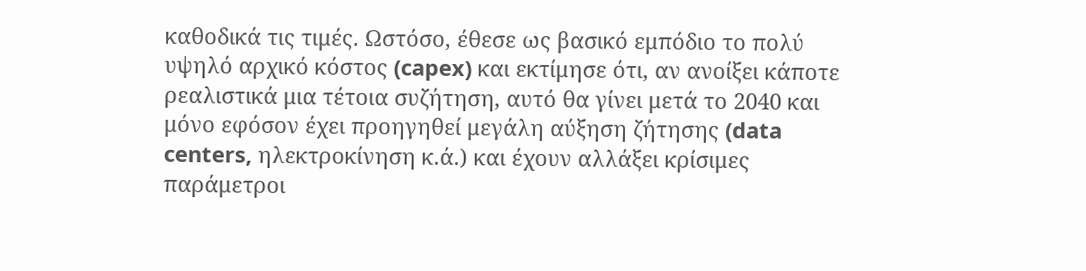καθοδικά τις τιμές. Ωστόσο, έθεσε ως βασικό εμπόδιο το πολύ υψηλό αρχικό κόστος (capex) και εκτίμησε ότι, αν ανοίξει κάποτε ρεαλιστικά μια τέτοια συζήτηση, αυτό θα γίνει μετά το 2040 και μόνο εφόσον έχει προηγηθεί μεγάλη αύξηση ζήτησης (data centers, ηλεκτροκίνηση κ.ά.) και έχουν αλλάξει κρίσιμες παράμετροι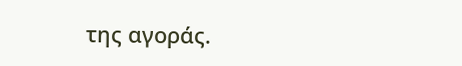της αγοράς.